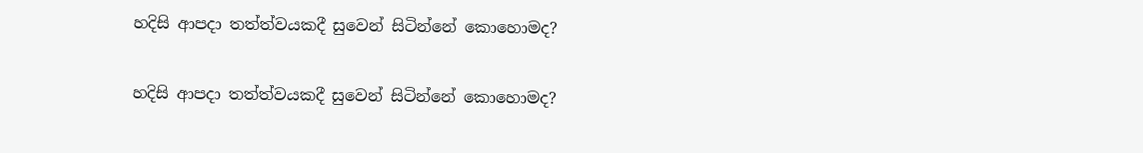හදිසි ආපදා තත්ත්වයකදී සුවෙන් සිටින්නේ කොහොමද?

හදිසි ආපදා තත්ත්වයකදී සුවෙන් සිටින්නේ කොහොමද?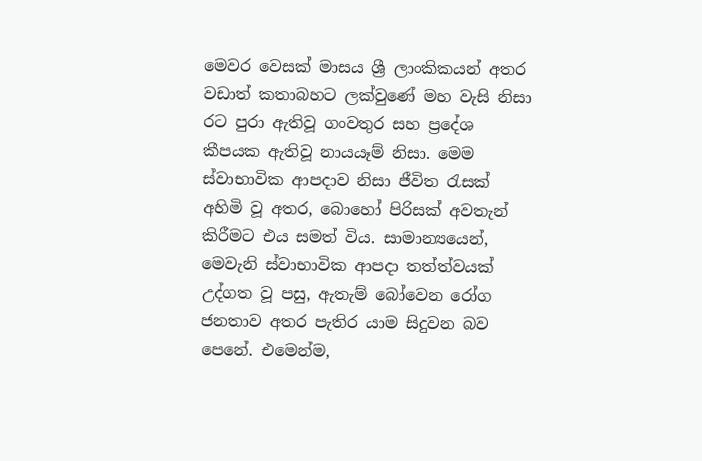මෙවර වෙසක් මාසය ශ්‍රී ලාංකිකයන් අතර වඩාත් කතාබහට ලක්වුණේ මහ වැසි නිසා රට පුරා ඇතිවූ ගංවතුර සහ ප්‍රදේශ කීපයක ඇතිවූ නායයෑම් නිසා. මෙම ස්වාභාවික ආපදාව නිසා ජීවිත රැසක් අහිමි වූ අතර, බොහෝ පිරිසක් අවතැන් කිරීමට එය සමත් විය. සාමාන්‍යයෙන්, මෙවැනි ස්වාභාවික ආපදා තත්ත්වයක් උද්ගත වූ පසු, ඇතැම් බෝවෙන රෝග ජනතාව අතර පැතිර යාම සිදුවන බව පෙනේ. එමෙන්ම,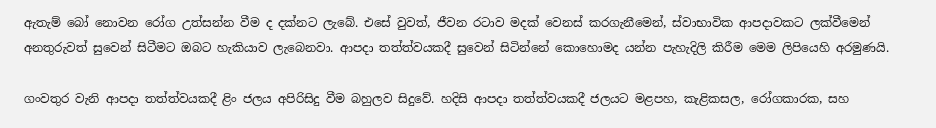ඇතැම් බෝ නොවන රෝග උත්සන්න වීම ද දක්නට ලැබේ. එසේ වුවත්, ජීවන රටාව මදක් වෙනස් කරගැනීමෙන්, ස්වාභාවික ආපදාවකට ලක්වීමෙන් අනතුරුවත් සුවෙන් සිටීමට ඔබට හැකියාව ලැබෙනවා. ආපදා තත්ත්වයකදී සුවෙන් සිටින්නේ කොහොමද යන්න පැහැදිලි කිරීම මෙම ලිපියෙහි අරමුණයි.

ගංවතුර වැනි ආපදා තත්ත්වයකදී ළිං ජලය අපිරිසිදු වීම බහුලව සිදුවේ. හදිසි ආපදා තත්ත්වයකදී ජලයට මළපහ, කැළිකසල, රෝගකාරක, සහ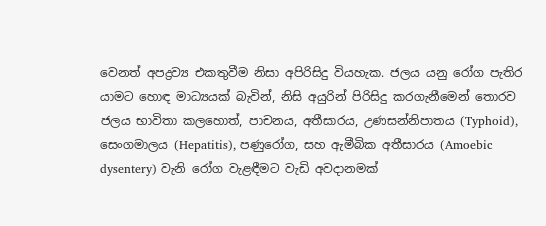වෙනත් අපද්‍රව්‍ය එකතුවීම නිසා අපිරිසිදු වියහැක. ජලය යනු රෝග පැතිර යාමට හොඳ මාධ්‍යයක් බැවින්, නිසි අයුරින් පිරිසිදු කරගැනීමෙන් තොරව ජලය භාවිතා කලහොත්, පාචනය, අතීසාරය, උණසන්නිපාතය (Typhoid), සෙංගමාලය (Hepatitis), පණුරෝග, සහ ඇමීබික අතීසාරය (Amoebic dysentery) වැනි රෝග වැළඳීමට වැඩි අවදානමක්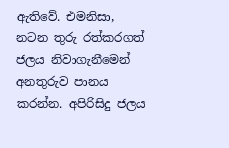ඇතිවේ. එමනිසා, නටන තුරු රත්කරගත් ජලය නිවාගැනීමෙන් අනතුරුව පානය කරන්න. අපිරිසිදු ජලය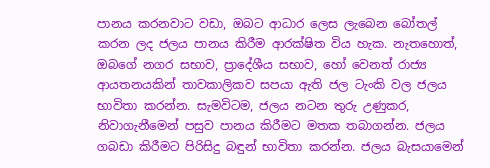පානය කරනවාට වඩා, ඔබට ආධාර ලෙස ලැබෙන බෝතල් කරන ලද ජලය පානය කිරීම ආරක්ෂිත විය හැක. නැතහොත්, ඔබගේ නගර සභාව, ප්‍රාදේශීය සභාව, හෝ වෙනත් රාජ්‍ය ආයතනයකින් තාවකාලිකව සපයා ඇති ජල ටැංකි වල ජලය භාවිතා කරන්න. සැමවිටම, ජලය නටන තුරු උණුකර, නිවාගැනීමෙන් පසුව පානය කිරීමට මතක තබාගන්න. ජලය ගබඩා කිරීමට පිරිසිදු බඳුන් භාවිතා කරන්න. ජලය බැසයාමෙන්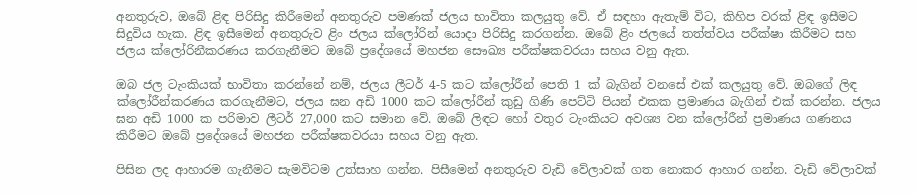අනතුරුව, ඔබේ ළිඳ පිරිසිදු කිරීමෙන් අනතුරුව පමණක් ජලය භාවිතා කලයුතු වේ. ඒ සඳහා ඇතැම් විට, කිහිප වරක් ළිඳ ඉසීමට සිදුවිය හැක. ළිඳ ඉසීමෙන් අනතුරුව ළිං ජලය ක්ලෝරින් යොදා පිරිසිදු කරගන්න. ඔබේ ළිං ජලයේ තත්ත්වය පරීක්ෂා කිරීමට සහ ජලය ක්ලෝරිනීකරණය කරගැනීමට ඔබේ ප්‍රදේශයේ මහජන සෞඛ්‍ය පරීක්ෂකවරයා සහය වනු ඇත.

ඔබ ජල ටැංකියක් භාවිතා කරන්නේ නම්, ජලය ලීටර් 4-5 කට ක්ලෝරීන් පෙති 1 ක් බැගින් වනසේ එක් කලයුතු වේ. ඔබගේ ලිඳ ක්ලෝරීන්කරණය කරගැනීමට, ජලය ඝන අඩි 1000 කට ක්ලෝරීන් කුඩු ගිණි පෙට්ටි පියන් එකක ප්‍රමාණය බැගින් එක් කරන්න. ජලය ඝන අඩි 1000 ක පරිමාව ලීටර් 27,000 කට සමාන වේ. ඔබේ ලිඳට හෝ වතුර ටැංකියට අවශ්‍ය වන ක්ලෝරීන් ප්‍රමාණය ගණනය කිරීමට ඔබේ ප්‍රදේශයේ මහජන පරීක්ෂකවරයා සහය වනු ඇත.

පිසින ලද ආහාරම ගැනීමට සැමවිටම උත්සාහ ගන්න. පිසීමෙන් අනතුරුව වැඩි වේලාවක් ගත නොකර ආහාර ගන්න. වැඩි වේලාවක්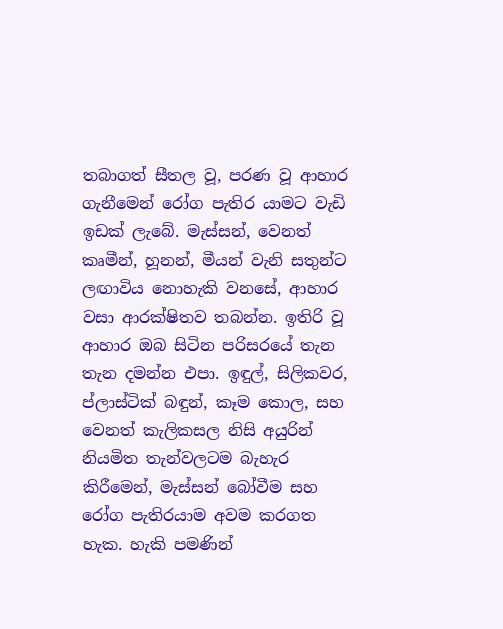තබාගත් සීතල වූ, පරණ වූ ආහාර ගැනීමෙන් රෝග පැතිර යාමට වැඩි ඉඩක් ලැබේ. මැස්සන්, වෙනත් කෘමීන්, හූනන්, මීයන් වැනි සතුන්ට ලඟාවිය නොහැකි වනසේ, ආහාර වසා ආරක්ෂිතව තබන්න. ඉතිරි වූ ආහාර ඔබ සිටින පරිසරයේ තැන තැන දමන්න එපා. ඉඳුල්, සිලිකවර, ප්ලාස්ටික් බඳුන්, කෑම කොල, සහ වෙනත් කැලිකසල නිසි අයුරින් නියමිත තැන්වලටම බැහැර කිරීමෙන්, මැස්සන් බෝවීම සහ රෝග පැතිරයාම අවම කරගත හැක. හැකි පමණින්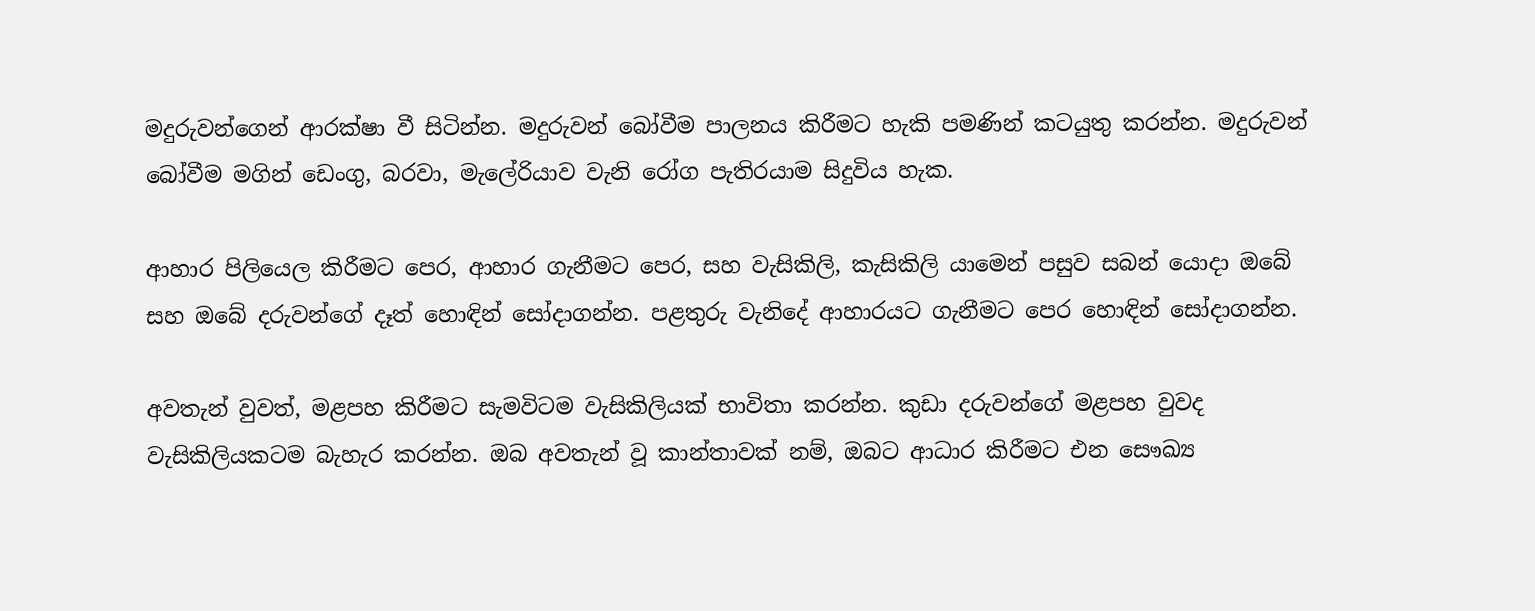මදුරුවන්ගෙන් ආරක්ෂා වී සිටින්න. මදුරුවන් බෝවීම පාලනය කිරීමට හැකි පමණින් කටයුතු කරන්න. මදුරුවන් බෝවීම මගින් ඩෙංගු, බරවා, මැලේරියාව වැනි රෝග පැතිරයාම සිදුවිය හැක.

ආහාර පිලියෙල කිරීමට පෙර, ආහාර ගැනීමට පෙර, සහ වැසිකිලි, කැසිකිලි යාමෙන් පසුව සබන් යොදා ඔබේ සහ ඔබේ දරුවන්ගේ දෑත් හොඳින් සෝදාගන්න. පළතුරු වැනිදේ ආහාරයට ගැනීමට පෙර හොඳින් සෝදාගන්න.

අවතැන් වුවත්, මළපහ කිරීමට සැමවිටම වැසිකිලියක් භාවිතා කරන්න. කුඩා දරුවන්ගේ මළපහ වුවද වැසිකිලියකටම බැහැර කරන්න. ඔබ අවතැන් වූ කාන්තාවක් නම්, ඔබට ආධාර කිරීමට එන සෞඛ්‍ය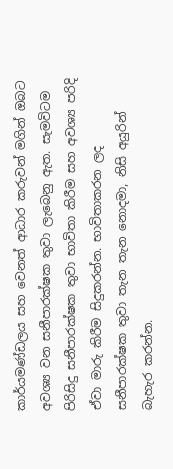කාර්යමණ්ඩලය සහ වෙනත් ආධාර කරුවන් මගින් ඔබට අවශ්‍ය වන සනීපාරක්ෂක තුවා ලැබෙනු ඇත. සැමවිටම පිරිසිදු සනීපාරක්ෂක තුවා භාවිතා කිරීම සහ අවශ්‍ය පරිදි ඒවා මාරු කිරීම සිදුකරන්න. භාවිතාකරන ලද සනීපාරක්ෂක තුවා තැන තැන නොදමා, නිසි අයුරින් බැහැර කරන්න.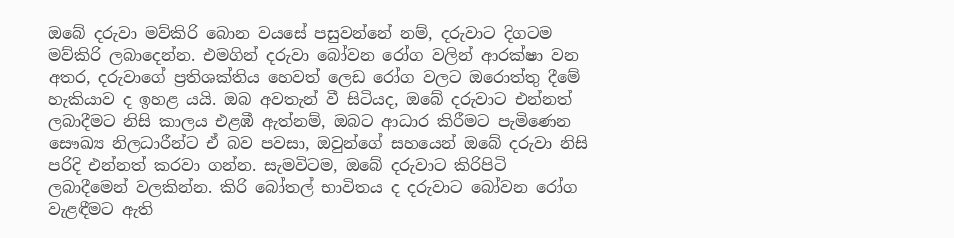ඔබේ දරුවා මව්කිරි බොන වයසේ පසුවන්නේ නම්, දරුවාට දිගටම මව්කිරි ලබාදෙන්න. එමගින් දරුවා බෝවන රෝග වලින් ආරක්ෂා වන අතර, දරුවාගේ ප්‍රතිශක්තිය හෙවත් ලෙඩ රෝග වලට ඔරොත්තු දීමේ හැකියාව ද ඉහළ යයි. ඔබ අවතැන් වී සිටියද, ඔබේ දරුවාට එන්නත් ලබාදීමට නිසි කාලය එළඹී ඇත්නම්, ඔබට ආධාර කිරීමට පැමිණෙන සෞඛ්‍ය නිලධාරීන්ට ඒ බව පවසා, ඔවුන්ගේ සහයෙන් ඔබේ දරුවා නිසි පරිදි එන්නත් කරවා ගන්න. සැමවිටම, ඔබේ දරුවාට කිරිපිටි ලබාදීමෙන් වලකින්න. කිරි බෝතල් භාවිතය ද දරුවාට බෝවන රෝග වැළඳීමට ඇති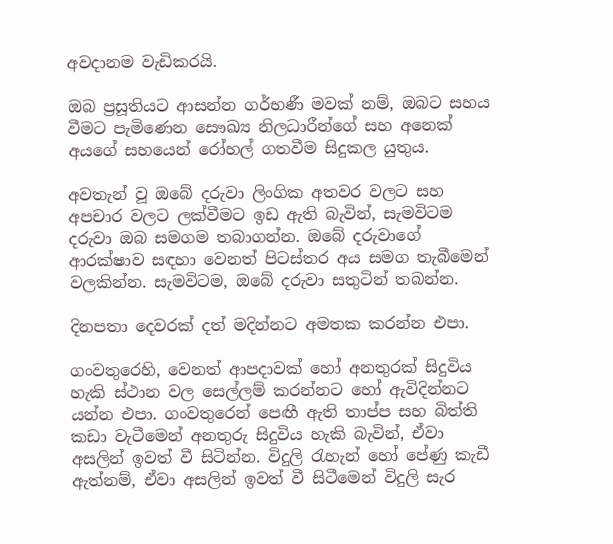අවදානම වැඩිකරයි.

ඔබ ප්‍රසූතියට ආසන්න ගර්භණී මවක් නම්, ඔබට සහය වීමට පැමිණෙන සෞඛ්‍ය නිලධාරීන්ගේ සහ අනෙක් අයගේ සහයෙන් රෝහල් ගතවීම සිදුකල යුතුය.

අවතැන් වූ ඔබේ දරුවා ලිංගික අතවර වලට සහ අපචාර වලට ලක්වීමට ඉඩ ඇති බැවින්, සැමවිටම දරුවා ඔබ සමගම තබාගන්න. ඔබේ දරුවාගේ ආරක්ෂාව සඳහා වෙනත් පිටස්තර අය සමග තැබීමෙන් වලකින්න. සැමවිටම, ඔබේ දරුවා සතුටින් තබන්න.

දිනපතා දෙවරක් දත් මදින්නට අමතක කරන්න එපා.

ගංවතුරෙහි, වෙනත් ආපදාවක් හෝ අනතුරක් සිදුවිය හැකි ස්ථාන වල සෙල්ලම් කරන්නට හෝ ඇවිදින්නට යන්න එපා. ගංවතුරෙන් පෙඟී ඇති තාප්ප සහ බිත්ති කඩා වැටීමෙන් අනතුරු සිදුවිය හැකි බැවින්, ඒවා අසලින් ඉවත් වී සිටින්න. විදුලි රැහැන් හෝ පේණු කැඩී ඇත්නම්, ඒවා අසලින් ඉවත් වී සිටීමෙන් විදුලි සැර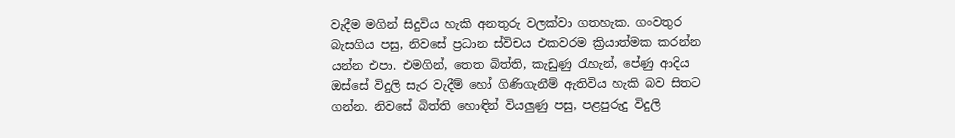වැදීම මගින් සිදුවිය හැකි අනතුරු වලක්වා ගතහැක. ගංවතුර බැසගිය පසු, නිවසේ ප්‍රධාන ස්විචය එකවරම ක්‍රියාත්මක කරන්න යන්න එපා. එමගින්, තෙත බිත්ති, කැඩුණු රැහැන්, පේණු ආදිය ඔස්සේ විදුලි සැර වැදීම් හෝ ගිණිගැනීම් ඇතිවිය හැකි බව සිතට ගන්න. නිවසේ බිත්ති හොඳින් වියලුණු පසු, පළපුරුදු විදුලි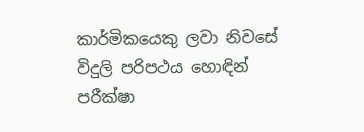කාර්මිකයෙකු ලවා නිවසේ විදුලි පරිපථය හොඳින් පරීක්ෂා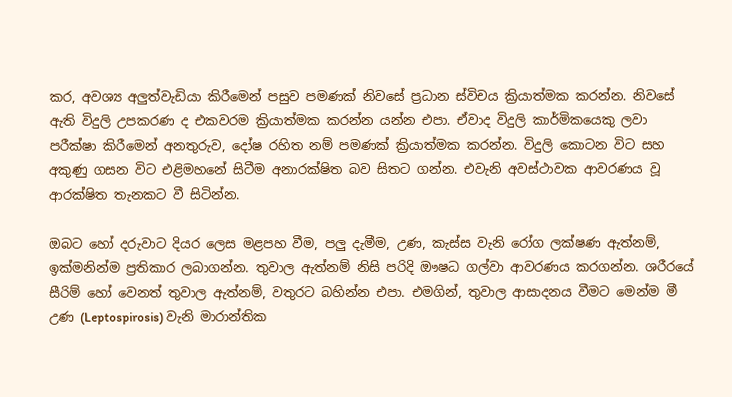කර, අවශ්‍ය අලුත්වැඩියා කිරීමෙන් පසුව පමණක් නිවසේ ප්‍රධාන ස්විචය ක්‍රියාත්මක කරන්න. නිවසේ ඇති විදුලි උපකරණ ද එකවරම ක්‍රියාත්මක කරන්න යන්න එපා. ඒවාද විදුලි කාර්මිකයෙකු ලවා පරීක්ෂා කිරීමෙන් අනතුරුව, දෝෂ රහිත නම් පමණක් ක්‍රියාත්මක කරන්න. විදුලි කොටන විට සහ අකුණු ගසන විට එළිමහනේ සිටීම අනාරක්ෂිත බව සිතට ගන්න. එවැනි අවස්ථාවක ආවරණය වූ ආරක්ෂිත තැනකට වී සිටින්න.

ඔබට හෝ දරුවාට දියර ලෙස මළපහ වීම, පලු දැමීම, උණ, කැස්ස වැනි රෝග ලක්ෂණ ඇත්නම්, ඉක්මනින්ම ප්‍රතිකාර ලබාගන්න. තුවාල ඇත්නම් නිසි පරිදි ඖෂධ ගල්වා ආවරණය කරගන්න. ශරීරයේ සීරිම් හෝ වෙනත් තුවාල ඇත්නම්, වතුරට බහින්න එපා. එමගින්, තුවාල ආසාදනය වීමට මෙන්ම මී උණ (Leptospirosis) වැනි මාරාන්තික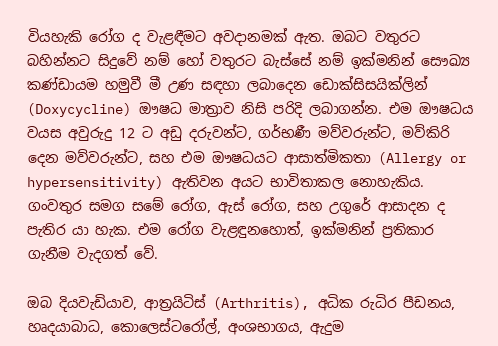වියහැකි රෝග ද වැළඳීමට අවදානමක් ඇත. ඔබට වතුරට බහින්නට සිදුවේ නම් හෝ වතුරට බැස්සේ නම් ඉක්මනින් සෞඛ්‍ය කණ්ඩායම හමුවී මී උණ සඳහා ලබාදෙන ඩොක්සිසයික්ලින් (Doxycycline) ඖෂධ මාත්‍රාව නිසි පරිදි ලබාගන්න. එම ඖෂධය වයස අවුරුදු 12 ට අඩු දරුවන්ට, ගර්භණී මව්වරුන්ට, මව්කිරි දෙන මව්වරුන්ට, සහ එම ඖෂධයට ආසාත්මිකතා (Allergy or hypersensitivity) ඇතිවන අයට භාවිතාකල නොහැකිය. ගංවතුර සමග සමේ රෝග, ඇස් රෝග, සහ උගුරේ ආසාදන ද පැතිර යා හැක. එම රෝග වැළඳුනහොත්, ඉක්මනින් ප්‍රතිකාර ගැනීම වැදගත් වේ.

ඔබ දියවැඩියාව, ආත්‍රයිටිස් (Arthritis), අධික රුධිර පීඩනය, හෘදයාබාධ, කොලෙස්ටරෝල්, අංශභාගය, ඇදුම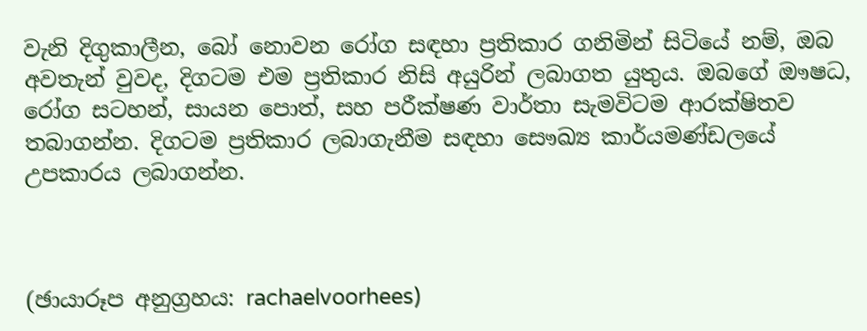වැනි දිගුකාලීන, බෝ නොවන රෝග සඳහා ප්‍රතිකාර ගනිමින් සිටියේ නම්, ඔබ අවතැන් වුවද, දිගටම එම ප්‍රතිකාර නිසි අයුරින් ලබාගත යුතුය. ඔබගේ ඖෂධ, රෝග සටහන්, සායන පොත්, සහ පරීක්ෂණ වාර්තා සැමවිටම ආරක්ෂිතව තබාගන්න. දිගටම ප්‍රතිකාර ලබාගැනීම සඳහා සෞඛ්‍ය කාර්යමණ්ඩලයේ උපකාරය ලබාගන්න.



(ඡායාරූප අනුග්‍රහය: rachaelvoorhees)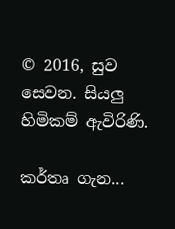© 2016, සුව සෙවන. සියලු හිමිකම් ඇවිරිණි.

කර්තෘ ගැන...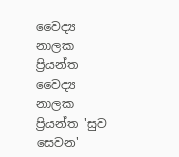වෛද්‍ය නාලක ප්‍රියන්ත
වෛද්‍ය නාලක ප්‍රියන්ත 'සුව සෙවන'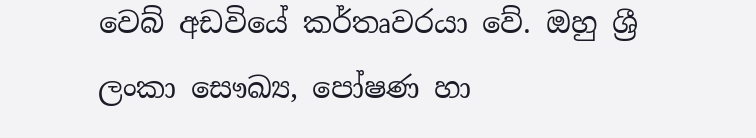වෙබ් අඩවියේ කර්තෘවරයා වේ. ඔහු ශ්‍රී ලංකා සෞඛ්‍ය, පෝෂණ හා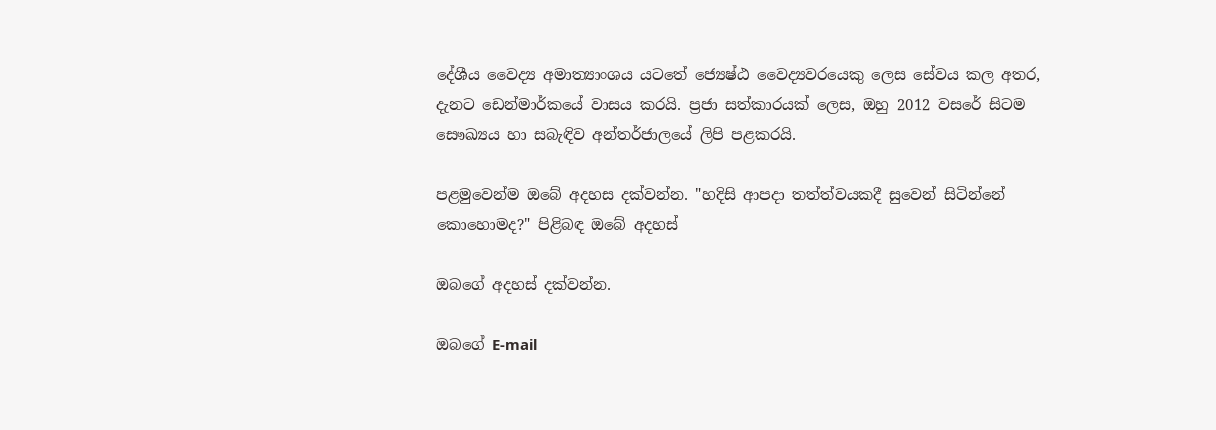දේශීය වෛද්‍ය අමාත්‍යාංශය යටතේ ජ්‍යෙෂ්ඨ වෛද්‍යවරයෙකු ලෙස සේවය කල අතර, දැනට ඩෙන්මාර්කයේ වාසය කරයි. ප්‍රජා සත්කාරයක් ලෙස, ඔහු 2012 වසරේ සිටම සෞඛ්‍යය හා සබැඳිව අන්තර්ජාලයේ ලිපි පළකරයි.

පළමුවෙන්ම ඔබේ අදහස දක්වන්න. "හදිසි ආපදා තත්ත්වයකදී සුවෙන් සිටින්නේ කොහොමද?" පිළිබඳ ඔබේ අදහස්

ඔබගේ අදහස් දක්වන්න.

ඔබගේ E-mail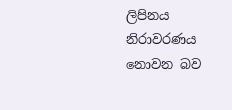ලිපිනය නිරාවරණය නොවන බව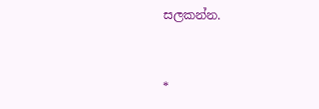සලකන්න.


*